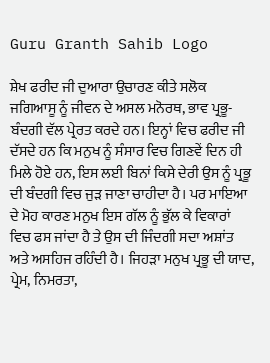Guru Granth Sahib Logo

ਸ਼ੇਖ ਫਰੀਦ ਜੀ ਦੁਆਰਾ ਉਚਾਰਣ ਕੀਤੇ ਸਲੋਕ ਜਗਿਆਸੂ ਨੂੰ ਜੀਵਨ ਦੇ ਅਸਲ ਮਨੋਰਥ, ਭਾਵ ਪ੍ਰਭੂ-ਬੰਦਗੀ ਵੱਲ ਪ੍ਰੇਰਤ ਕਰਦੇ ਹਨ। ਇਨ੍ਹਾਂ ਵਿਚ ਫਰੀਦ ਜੀ ਦੱਸਦੇ ਹਨ ਕਿ ਮਨੁਖ ਨੂੰ ਸੰਸਾਰ ਵਿਚ ਗਿਣਵੇਂ ਦਿਨ ਹੀ ਮਿਲੇ ਹੋਏ ਹਨ, ਇਸ ਲਈ ਬਿਨਾਂ ਕਿਸੇ ਦੇਰੀ ਉਸ ਨੂੰ ਪ੍ਰਭੂ ਦੀ ਬੰਦਗੀ ਵਿਚ ਜੁੜ ਜਾਣਾ ਚਾਹੀਦਾ ਹੈ। ਪਰ ਮਾਇਆ ਦੇ ਮੋਹ ਕਾਰਣ ਮਨੁਖ ਇਸ ਗੱਲ ਨੂੰ ਭੁੱਲ ਕੇ ਵਿਕਾਰਾਂ ਵਿਚ ਫਸ ਜਾਂਦਾ ਹੈ ਤੇ ਉਸ ਦੀ ਜਿੰਦਗੀ ਸਦਾ ਅਸ਼ਾਂਤ ਅਤੇ ਅਸਹਿਜ ਰਹਿੰਦੀ ਹੈ। ਜਿਹੜਾ ਮਨੁਖ ਪ੍ਰਭੂ ਦੀ ਯਾਦ, ਪ੍ਰੇਮ, ਨਿਮਰਤਾ,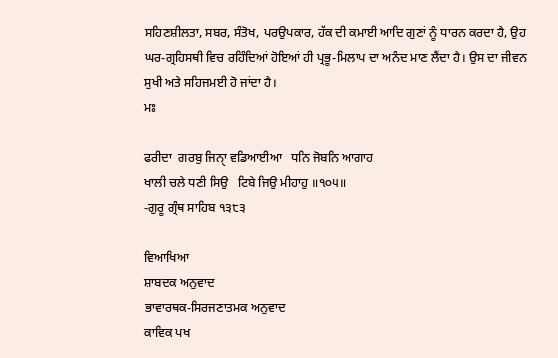ਸਹਿਣਸ਼ੀਲਤਾ, ਸਬਰ, ਸੰਤੋਖ, ਪਰਉਪਕਾਰ, ਹੱਕ ਦੀ ਕਮਾਈ ਆਦਿ ਗੁਣਾਂ ਨੂੰ ਧਾਰਨ ਕਰਦਾ ਹੈ, ਉਹ ਘਰ-ਗ੍ਰਹਿਸਥੀ ਵਿਚ ਰਹਿੰਦਿਆਂ ਹੋਇਆਂ ਹੀ ਪ੍ਰਭੂ-ਮਿਲਾਪ ਦਾ ਅਨੰਦ ਮਾਣ ਲੈਂਦਾ ਹੈ। ਉਸ ਦਾ ਜੀਵਨ ਸੁਖੀ ਅਤੇ ਸਹਿਜਮਈ ਹੋ ਜਾਂਦਾ ਹੈ।
ਮਃ

ਫਰੀਦਾ  ਗਰਬੁ ਜਿਨੑਾ ਵਡਿਆਈਆ   ਧਨਿ ਜੋਬਨਿ ਆਗਾਹ
ਖਾਲੀ ਚਲੇ ਧਣੀ ਸਿਉ   ਟਿਬੇ ਜਿਉ ਮੀਹਾਹੁ ॥੧੦੫॥
-ਗੁਰੂ ਗ੍ਰੰਥ ਸਾਹਿਬ ੧੩੮੩

ਵਿਆਖਿਆ
ਸ਼ਾਬਦਕ ਅਨੁਵਾਦ
ਭਾਵਾਰਥਕ-ਸਿਰਜਣਾਤਮਕ ਅਨੁਵਾਦ
ਕਾਵਿਕ ਪਖ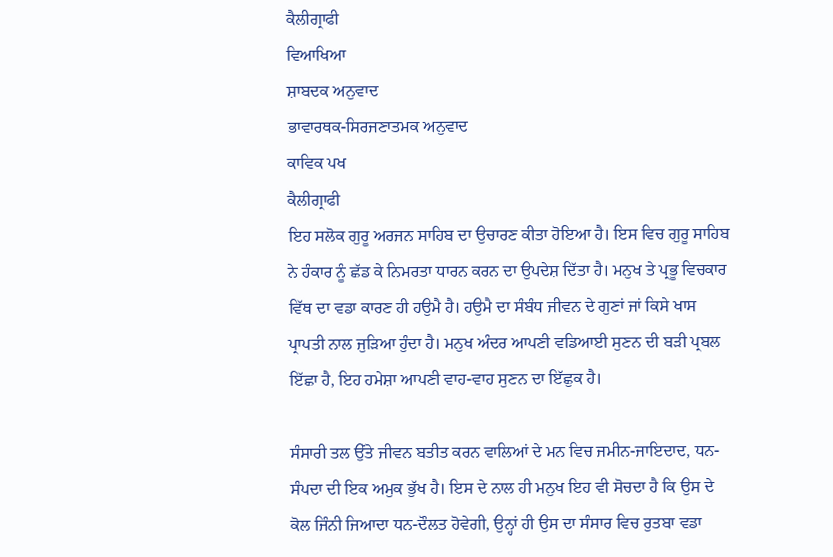ਕੈਲੀਗ੍ਰਾਫੀ
ਵਿਆਖਿਆ
ਸ਼ਾਬਦਕ ਅਨੁਵਾਦ
ਭਾਵਾਰਥਕ-ਸਿਰਜਣਾਤਮਕ ਅਨੁਵਾਦ
ਕਾਵਿਕ ਪਖ
ਕੈਲੀਗ੍ਰਾਫੀ
ਇਹ ਸਲੋਕ ਗੁਰੂ ਅਰਜਨ ਸਾਹਿਬ ਦਾ ਉਚਾਰਣ ਕੀਤਾ ਹੋਇਆ ਹੈ। ਇਸ ਵਿਚ ਗੁਰੂ ਸਾਹਿਬ ਨੇ ਹੰਕਾਰ ਨੂੰ ਛੱਡ ਕੇ ਨਿਮਰਤਾ ਧਾਰਨ ਕਰਨ ਦਾ ਉਪਦੇਸ਼ ਦਿੱਤਾ ਹੈ। ਮਨੁਖ ਤੇ ਪ੍ਰਭੂ ਵਿਚਕਾਰ ਵਿੱਥ ਦਾ ਵਡਾ ਕਾਰਣ ਹੀ ਹਉਮੈ ਹੈ। ਹਉਮੈ ਦਾ ਸੰਬੰਧ ਜੀਵਨ ਦੇ ਗੁਣਾਂ ਜਾਂ ਕਿਸੇ ਖਾਸ ਪ੍ਰਾਪਤੀ ਨਾਲ ਜੁੜਿਆ ਹੁੰਦਾ ਹੈ। ਮਨੁਖ ਅੰਦਰ ਆਪਣੀ ਵਡਿਆਈ ਸੁਣਨ ਦੀ ਬੜੀ ਪ੍ਰਬਲ ਇੱਛਾ ਹੈ, ਇਹ ਹਮੇਸ਼ਾ ਆਪਣੀ ਵਾਹ-ਵਾਹ ਸੁਣਨ ਦਾ ਇੱਛੁਕ ਹੈ।

ਸੰਸਾਰੀ ਤਲ ਉੱਤੇ ਜੀਵਨ ਬਤੀਤ ਕਰਨ ਵਾਲਿਆਂ ਦੇ ਮਨ ਵਿਚ ਜਮੀਨ-ਜਾਇਦਾਦ, ਧਨ-ਸੰਪਦਾ ਦੀ ਇਕ ਅਮੁਕ ਭੁੱਖ ਹੈ। ਇਸ ਦੇ ਨਾਲ ਹੀ ਮਨੁਖ ਇਹ ਵੀ ਸੋਚਦਾ ਹੈ ਕਿ ਉਸ ਦੇ ਕੋਲ ਜਿੰਨੀ ਜਿਆਦਾ ਧਨ-ਦੌਲਤ ਹੋਵੇਗੀ, ਉਨ੍ਹਾਂ ਹੀ ਉਸ ਦਾ ਸੰਸਾਰ ਵਿਚ ਰੁਤਬਾ ਵਡਾ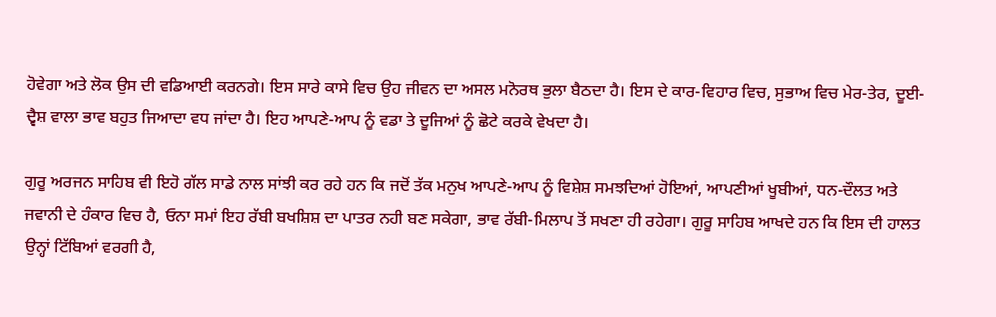ਹੋਵੇਗਾ ਅਤੇ ਲੋਕ ਉਸ ਦੀ ਵਡਿਆਈ ਕਰਨਗੇ। ਇਸ ਸਾਰੇ ਕਾਸੇ ਵਿਚ ਉਹ ਜੀਵਨ ਦਾ ਅਸਲ ਮਨੋਰਥ ਭੁਲਾ ਬੈਠਦਾ ਹੈ। ਇਸ ਦੇ ਕਾਰ-ਵਿਹਾਰ ਵਿਚ, ਸੁਭਾਅ ਵਿਚ ਮੇਰ-ਤੇਰ, ਦੂਈ-ਦ੍ਵੈਸ਼ ਵਾਲਾ ਭਾਵ ਬਹੁਤ ਜਿਆਦਾ ਵਧ ਜਾਂਦਾ ਹੈ। ਇਹ ਆਪਣੇ-ਆਪ ਨੂੰ ਵਡਾ ਤੇ ਦੂਜਿਆਂ ਨੂੰ ਛੋਟੇ ਕਰਕੇ ਵੇਖਦਾ ਹੈ।

ਗੁਰੂ ਅਰਜਨ ਸਾਹਿਬ ਵੀ ਇਹੋ ਗੱਲ ਸਾਡੇ ਨਾਲ ਸਾਂਝੀ ਕਰ ਰਹੇ ਹਨ ਕਿ ਜਦੋਂ ਤੱਕ ਮਨੁਖ ਆਪਣੇ-ਆਪ ਨੂੰ ਵਿਸ਼ੇਸ਼ ਸਮਝਦਿਆਂ ਹੋਇਆਂ, ਆਪਣੀਆਂ ਖੂਬੀਆਂ, ਧਨ-ਦੌਲਤ ਅਤੇ ਜਵਾਨੀ ਦੇ ਹੰਕਾਰ ਵਿਚ ਹੈ, ਓਨਾ ਸਮਾਂ ਇਹ ਰੱਬੀ ਬਖਸ਼ਿਸ਼ ਦਾ ਪਾਤਰ ਨਹੀ ਬਣ ਸਕੇਗਾ, ਭਾਵ ਰੱਬੀ-ਮਿਲਾਪ ਤੋਂ ਸਖਣਾ ਹੀ ਰਹੇਗਾ। ਗੁਰੂ ਸਾਹਿਬ ਆਖਦੇ ਹਨ ਕਿ ਇਸ ਦੀ ਹਾਲਤ ਉਨ੍ਹਾਂ ਟਿੱਬਿਆਂ ਵਰਗੀ ਹੈ,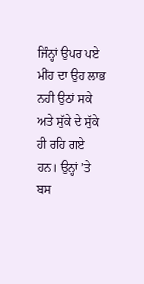ਜਿੰਨ੍ਹਾਂ ਉਪਰ ਪਏ ਮੀਂਹ ਦਾ ਉਹ ਲਾਭ ਨਹੀ ਉਠਾਂ ਸਕੇ ਅਤੇ ਸੁੱਕੇ ਦੇ ਸੁੱਕੇ ਹੀ ਰਹਿ ਗਏ ਹਨ। ਉਨ੍ਹਾਂ ’ਤੇ ਬਸ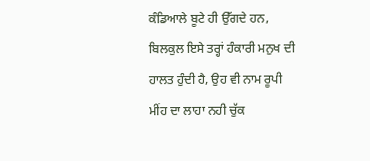ਕੰਡਿਆਲੇ ਬੂਟੇ ਹੀ ਉੱਗਦੇ ਹਨ, ਬਿਲਕੁਲ ਇਸੇ ਤਰ੍ਹਾਂ ਹੰਕਾਰੀ ਮਨੁਖ ਦੀ ਹਾਲਤ ਹੁੰਦੀ ਹੈ, ਉਹ ਵੀ ਨਾਮ ਰੂਪੀ ਮੀਂਹ ਦਾ ਲਾਹਾ ਨਹੀ ਚੁੱਕ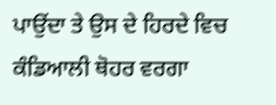ਪਾਉਂਦਾ ਤੇ ਉਸ ਦੇ ਹਿਰਦੇ ਵਿਚ ਕੰਡਿਆਲੀ ਥੋਹਰ ਵਰਗਾ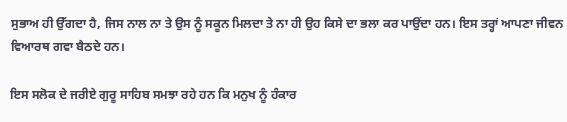ਸੁਭਾਅ ਹੀ ਉੱਗਦਾ ਹੈ, ਜਿਸ ਨਾਲ ਨਾ ਤੇ ਉਸ ਨੂੰ ਸਕੂਨ ਮਿਲਦਾ ਤੇ ਨਾ ਹੀ ਉਹ ਕਿਸੇ ਦਾ ਭਲਾ ਕਰ ਪਾਉਂਦਾ ਹਨ। ਇਸ ਤਰ੍ਹਾਂ ਆਪਣਾ ਜੀਵਨ ਵਿਆਰਥ ਗਵਾ ਬੈਠਦੇ ਹਨ।

ਇਸ ਸਲੋਕ ਦੇ ਜਰੀਏ ਗੁਰੂ ਸਾਹਿਬ ਸਮਝਾ ਰਹੇ ਹਨ ਕਿ ਮਨੁਖ ਨੂੰ ਹੰਕਾਰ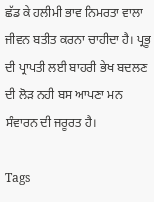ਛੱਡ ਕੇ ਹਲੀਮੀ ਭਾਵ ਨਿਮਰਤਾ ਵਾਲਾ ਜੀਵਨ ਬਤੀਤ ਕਰਨਾ ਚਾਹੀਦਾ ਹੈ। ਪ੍ਰਭੂ ਦੀ ਪ੍ਰਾਪਤੀ ਲਈ ਬਾਹਰੀ ਭੇਖ ਬਦਲਣ ਦੀ ਲੋੜ ਨਹੀ ਬਸ ਆਪਣਾ ਮਨ ਸੰਵਾਰਨ ਦੀ ਜਰੂਰਤ ਹੈ।

Tags